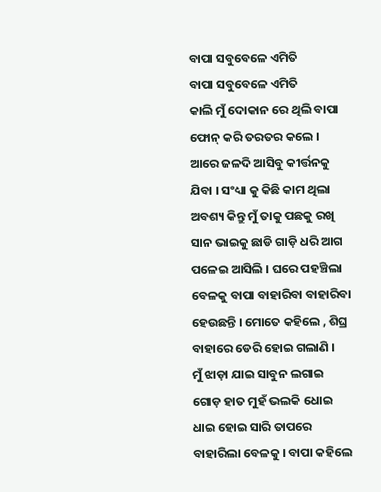ବାପା ସବୁବେଳେ ଏମିତି
ବାପା ସବୁବେଳେ ଏମିତି
କାଲି ମୁଁ ଦୋକାନ ରେ ଥିଲି ବାପା ଫୋନ୍ କରି ତରତର କଲେ ।
ଆରେ ଜଳଦି ଆସିବୁ କୀର୍ତ୍ତନକୁ ଯିବା । ସଂଧ୍ୟା କୁ କିଛି କାମ ଥିଲା ଅବଶ୍ୟ କିନ୍ତୁ ମୁଁ ତାକୁ ପଛକୁ ରଖି ସାନ ଭାଇକୁ ଛାଡି ଗାଡ଼ି ଧରି ଆଗ ପଳେଇ ଆସିଲି । ଘରେ ପହଞ୍ଚିଲା ବେଳକୁ ବାପା ବାହାରିବା ବାହାରିବା ହେଉଛନ୍ତି । ମୋତେ କହିଲେ , ଶିଘ୍ର ବାହାରେ ଡେରି ହୋଇ ଗଲାଣି ।
ମୁଁ ଝାଡ଼ା ଯାଇ ସାବୁନ ଲଗାଇ ଗୋଡ଼ ହାତ ମୁହଁ ଭଲକି ଧୋଇ ଧାଇ ହୋଇ ସାରି ତାପରେ ବାହାରିଲା ବେଳକୁ । ବାପା କହିଲେ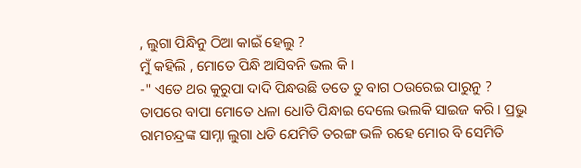, ଲୁଗା ପିନ୍ଧିନୁ ଠିଆ କାଇଁ ହେଲୁ ?
ମୁଁ କହିଲି , ମୋତେ ପିନ୍ଧି ଆସିବନି ଭଲ କି ।
-" ଏତେ ଥର କୁରୁପା ଦାଦି ପିନ୍ଧଉଛି ତତେ ତୁ ବାଗ ଠଉରେଇ ପାରୁନୁ ?
ତାପରେ ବାପା ମୋତେ ଧଳା ଧୋତି ପିନ୍ଧାଇ ଦେଲେ ଭଲକି ସାଇଜ କରି । ପ୍ରଭୁ ରାମଚନ୍ଦ୍ରଙ୍କ ସାମ୍ନା ଲୁଗା ଧଡି ଯେମିତି ତରଙ୍ଗ ଭଳି ରହେ ମୋର ବି ସେମିତି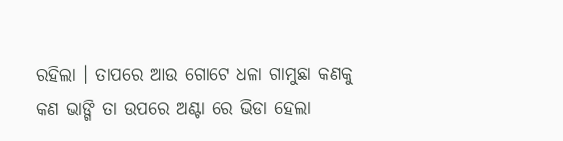ରହିଲା । ତାପରେ ଆଉ ଗୋଟେ ଧଳା ଗାମୁଛା କଣକୁ କଣ ଭାଙ୍ଗି ତା ଉପରେ ଅଣ୍ଟା ରେ ଭିଡା ହେଲା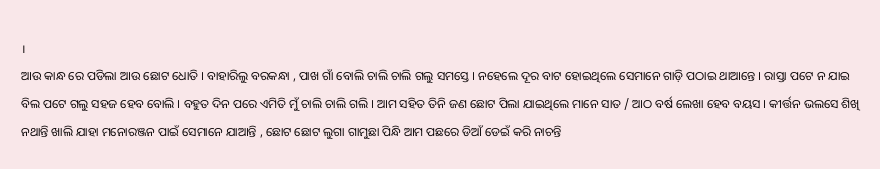।
ଆଉ କାନ୍ଧ ରେ ପଡିଲା ଆଉ ଛୋଟ ଧୋତି । ବାହାରିଲୁ ବରକନ୍ଧା , ପାଖ ଗାଁ ବୋଲି ଚାଲି ଚାଲି ଗଲୁ ସମସ୍ତେ । ନହେଲେ ଦୂର ବାଟ ହୋଇଥିଲେ ସେମାନେ ଗାଡ଼ି ପଠାଇ ଥାଆନ୍ତେ । ରାସ୍ତା ପଟେ ନ ଯାଇ ବିଲ ପଟେ ଗଲୁ ସହଜ ହେବ ବୋଲି । ବହୁତ ଦିନ ପରେ ଏମିତି ମୁଁ ଚାଲି ଚାଲି ଗଲି । ଆମ ସହିତ ତିନି ଜଣ ଛୋଟ ପିଲା ଯାଇଥିଲେ ମାନେ ସାତ / ଆଠ ବର୍ଷ ଲେଖା ହେବ ବୟସ । କୀର୍ତ୍ତନ ଭଲସେ ଶିଖି ନଥାନ୍ତି ଖାଲି ଯାହା ମନୋରଞ୍ଜନ ପାଇଁ ସେମାନେ ଯାଆନ୍ତି , ଛୋଟ ଛୋଟ ଲୁଗା ଗାମୁଛା ପିନ୍ଧି ଆମ ପଛରେ ଡିଆଁ ଡେଇଁ କରି ନାଚନ୍ତି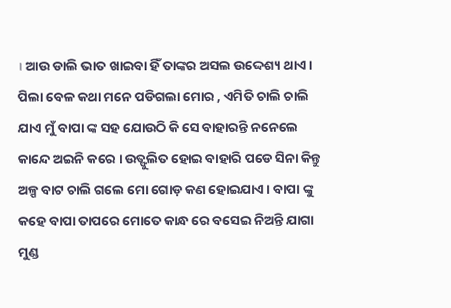। ଆଉ ଡାଲି ଭାତ ଖାଇବା ହିଁ ତାଙ୍କର ଅସଲ ଉଦ୍ଦେଶ୍ୟ ଥାଏ ।
ପିଲା ବେଳ କଥା ମନେ ପଡିଗଲା ମୋର , ଏମିତି ଚାଲି ଚାଲି ଯାଏ ମୁଁ ବାପା ଙ୍କ ସହ ଯୋଉଠି କି ସେ ବାହାରନ୍ତି ନନେଲେ କାନ୍ଦେ ଅଇନି କରେ । ଉତ୍ଫୁଲିତ ହୋଇ ବାହାରି ପଡେ ସିନା କିନ୍ତୁ ଅଳ୍ପ ବାଟ ଚାଲି ଗଲେ ମୋ ଗୋଡ଼ କଣ ହୋଇଯାଏ । ବାପା ଙ୍କୁ କହେ ବାପା ତାପରେ ମୋତେ କାନ୍ଧ ରେ ବସେଇ ନିଅନ୍ତି ଯାଗା ମୁଣ୍ଡ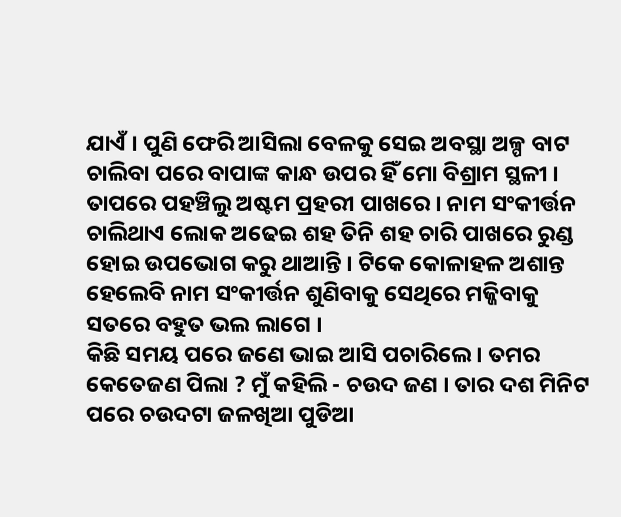ଯାଏଁ । ପୁଣି ଫେରି ଆସିଲା ବେଳକୁ ସେଇ ଅବସ୍ଥା ଅଳ୍ପ ବାଟ ଚାଲିବା ପରେ ବାପାଙ୍କ କାନ୍ଧ ଉପର ହିଁ ମୋ ବିଶ୍ରାମ ସ୍ଥଳୀ ।
ତାପରେ ପହଞ୍ଚିଲୁ ଅଷ୍ଟମ ପ୍ରହରୀ ପାଖରେ । ନାମ ସଂକୀର୍ତ୍ତନ ଚାଲିଥାଏ ଲୋକ ଅଢେଇ ଶହ ତିନି ଶହ ଚାରି ପାଖରେ ରୁଣ୍ଡ ହୋଇ ଉପଭୋଗ କରୁ ଥାଆନ୍ତି । ଟିକେ କୋଳାହଳ ଅଶାନ୍ତ ହେଲେବି ନାମ ସଂକୀର୍ତ୍ତନ ଶୁଣିବାକୁ ସେଥିରେ ମଜ୍ଜିବାକୁ ସତରେ ବହୁତ ଭଲ ଲାଗେ ।
କିଛି ସମୟ ପରେ ଜଣେ ଭାଇ ଆସି ପଚାରିଲେ । ତମର କେତେଜଣ ପିଲା ? ମୁଁ କହିଲି - ଚଉଦ ଜଣ । ତାର ଦଶ ମିନିଟ ପରେ ଚଉଦଟା ଜଳଖିଆ ପୁଡିଆ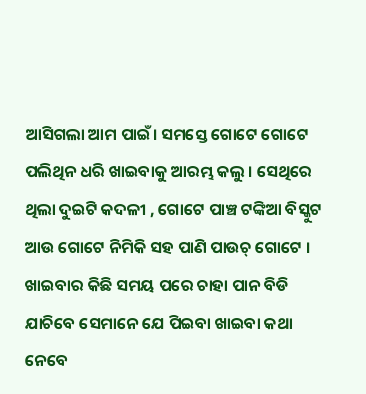ଆସିଗଲା ଆମ ପାଇଁ। ସମସ୍ତେ ଗୋଟେ ଗୋଟେ ପଲିଥିନ ଧରି ଖାଇବାକୁ ଆରମ୍ଭ କଲୁ । ସେଥିରେ ଥିଲା ଦୁଇଟି କଦଳୀ , ଗୋଟେ ପାଞ୍ଚ ଟଙ୍କିଆ ବିସ୍କୁଟ ଆଉ ଗୋଟେ ନିମିକି ସହ ପାଣି ପାଉଚ୍ ଗୋଟେ । ଖାଇବାର କିଛି ସମୟ ପରେ ଚାହା ପାନ ବିଡି ଯାଚିବେ ସେମାନେ ଯେ ପିଇବା ଖାଇବା କଥା ନେବେ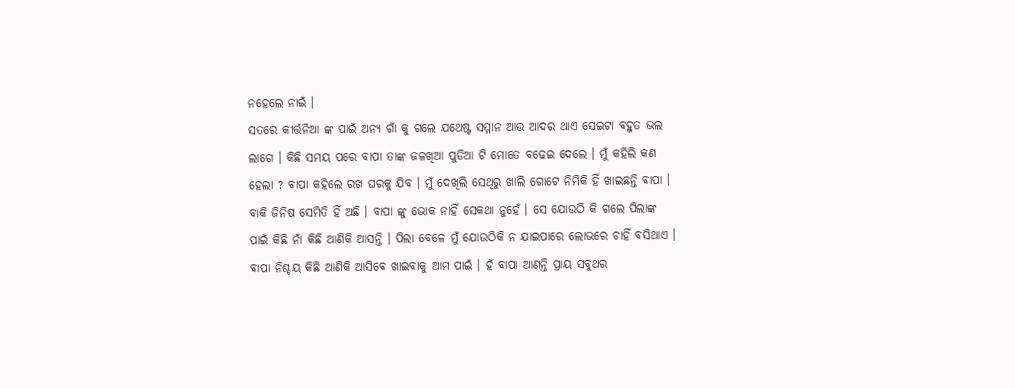ନହେଲେ ନାଇଁ ।
ସତରେ କୀର୍ତ୍ତନିଆ ଙ୍କ ପାଇଁ ଅନ୍ୟ ଗାଁ କୁ ଗଲେ ଯଥେଷ୍ଟ ସମ୍ମାନ ଆଉ ଆଦର ଥାଏ ସେଇଟା ବହୁତ ଭଲ ଲାଗେ । କିଛି ସମୟ ପରେ ବାପା ତାଙ୍କ ଜଳଖିଆ ପୁଡିଆ ଟି ମୋତେ ବଢେଇ ଦେଲେ । ମୁଁ କହିଲି କଣ ହେଲା ? ବାପା କହିଲେ ରଖ ଘରକୁ ଯିବ । ମୁଁ ଦେଖିଲି ସେଥିରୁ ଖାଲି ଗୋଟେ ନିମିକି ହିଁ ଖାଇଛନ୍ତି ବାପା । ବାକି ଜିନିଷ ସେମିତି ହିଁ ଅଛି । ବାପା ଙ୍କୁ ଭୋକ ନାହିଁ ସେକଥା ନୁହେଁ । ସେ ଯୋଉଠି କି ଗଲେ ପିଲାଙ୍କ ପାଇଁ କିଛି ନାଁ କିଛି ଆଣିକି ଆସନ୍ତି । ପିଲା ବେଳେ ମୁଁ ଯୋଉଠିକି ନ ଯାଇପାରେ ଲୋଭରେ ଚାହିଁ ବସିଥାଏ । ବାପା ନିଶ୍ଚୟ କିଛି ଆଣିକି ଆସିବେ ଖାଇବାକୁ ଆମ ପାଇଁ । ହଁ ବାପା ଆଣନ୍ତି ପ୍ରାୟ ସବୁଥର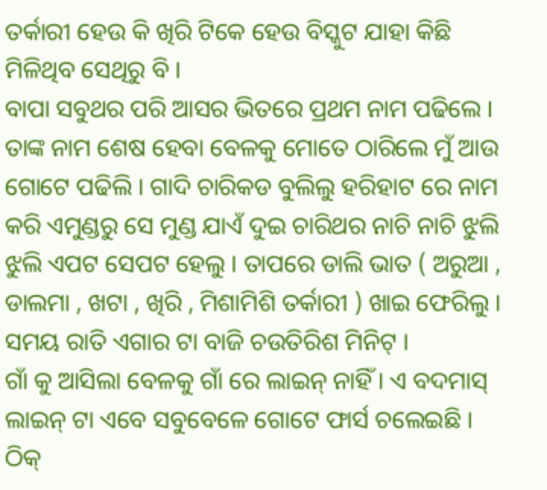ତର୍କାରୀ ହେଉ କି ଖିରି ଟିକେ ହେଉ ବିସ୍କୁଟ ଯାହା କିଛି ମିଳିଥିବ ସେଥିରୁ ବି ।
ବାପା ସବୁଥର ପରି ଆସର ଭିତରେ ପ୍ରଥମ ନାମ ପଢିଲେ । ତାଙ୍କ ନାମ ଶେଷ ହେବା ବେଳକୁ ମୋତେ ଠାରିଲେ ମୁଁ ଆଉ ଗୋଟେ ପଢିଲି । ଗାଦି ଚାରିକଡ ବୁଲିଲୁ ହରିହାଟ ରେ ନାମ କରି ଏମୁଣ୍ଡରୁ ସେ ମୁଣ୍ଡ ଯାଏଁ ଦୁଇ ଚାରିଥର ନାଚି ନାଚି ଝୁଲି ଝୁଲି ଏପଟ ସେପଟ ହେଲୁ । ତାପରେ ଡାଲି ଭାତ ( ଅରୁଆ , ଡାଲମା , ଖଟା , ଖିରି , ମିଶାମିଶି ତର୍କାରୀ ) ଖାଇ ଫେରିଲୁ । ସମୟ ରାତି ଏଗାର ଟା ବାଜି ଚଉତିରିଶ ମିନିଟ୍ ।
ଗାଁ କୁ ଆସିଲା ବେଳକୁ ଗାଁ ରେ ଲାଇନ୍ ନାହିଁ । ଏ ବଦମାସ୍ ଲାଇନ୍ ଟା ଏବେ ସବୁବେଳେ ଗୋଟେ ଫାର୍ସ ଚଲେଇଛି । ଠିକ୍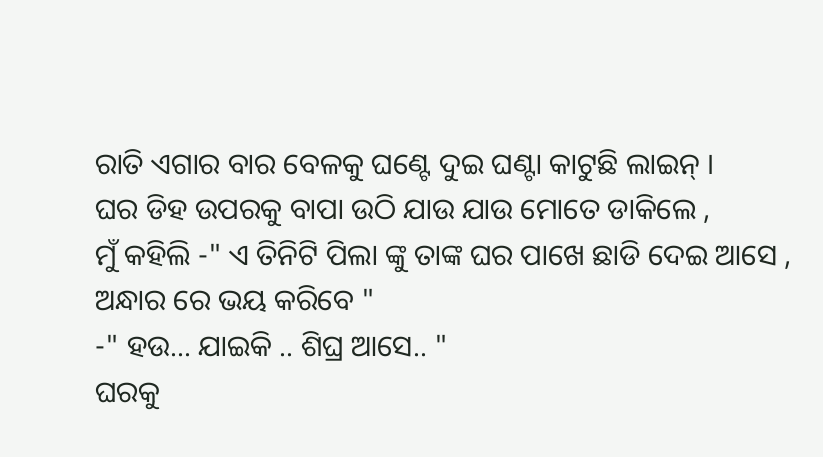ରାତି ଏଗାର ବାର ବେଳକୁ ଘଣ୍ଟେ ଦୁଇ ଘଣ୍ଟା କାଟୁଛି ଲାଇନ୍ ।
ଘର ଡିହ ଉପରକୁ ବାପା ଉଠି ଯାଉ ଯାଉ ମୋତେ ଡାକିଲେ ,
ମୁଁ କହିଲି -" ଏ ତିନିଟି ପିଲା ଙ୍କୁ ତାଙ୍କ ଘର ପାଖେ ଛାଡି ଦେଇ ଆସେ , ଅନ୍ଧାର ରେ ଭୟ କରିବେ "
-" ହଉ... ଯାଇକି .. ଶିଘ୍ର ଆସେ.. "
ଘରକୁ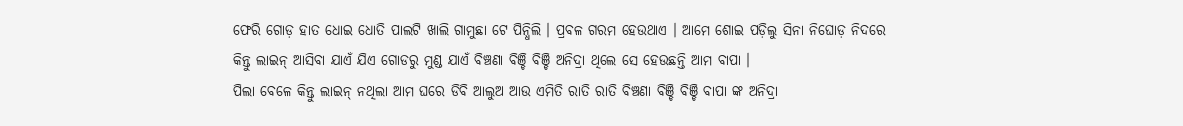ଫେରି ଗୋଡ଼ ହାତ ଧୋଇ ଧୋତି ପାଲଟି ଖାଲି ଗାମୁଛା ଟେ ପିନ୍ଧିଲି । ପ୍ରବଳ ଗରମ ହେଉଥାଏ । ଆମେ ଶୋଇ ପଡ଼ିଲୁ ସିନା ନିଘୋଡ଼ ନିଦରେ କିନ୍ତୁ ଲାଇନ୍ ଆସିବା ଯାଏଁ ଯିଏ ଗୋଡରୁ ମୁଣ୍ଡ ଯାଏଁ ବିଞ୍ଚଣା ବିଞ୍ଚି ବିଞ୍ଚି ଅନିଦ୍ରା ଥିଲେ ସେ ହେଉଛନ୍ତି ଆମ ବାପା ।
ପିଲା ବେଳେ କିନ୍ତୁ ଲାଇନ୍ ନଥିଲା ଆମ ଘରେ ଡିବି ଆଲୁଅ ଆଉ ଏମିତି ରାତି ରାତି ବିଞ୍ଚଣା ବିଞ୍ଚି ବିଞ୍ଚି ବାପା ଙ୍କ ଅନିଦ୍ରା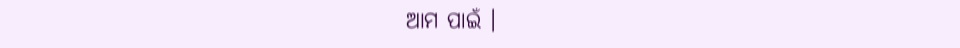ଆମ ପାଇଁ ।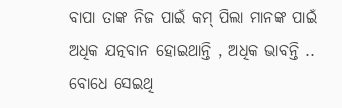ବାପା ତାଙ୍କ ନିଜ ପାଇଁ କମ୍ ପିଲା ମାନଙ୍କ ପାଇଁ ଅଧିକ ଯତ୍ନବାନ ହୋଇଥାନ୍ତି , ଅଧିକ ଭାବନ୍ତି .. ବୋଧେ ସେଇଥି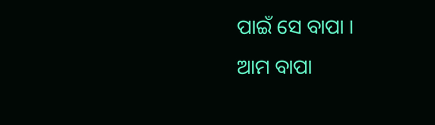ପାଇଁ ସେ ବାପା ।
ଆମ ବାପା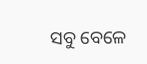ସବୁ ବେଳେ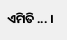ଏମିତି ... ।